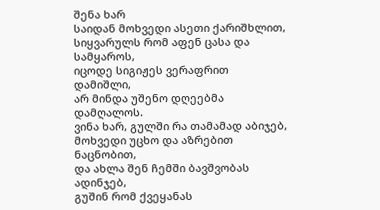შენა ხარ
საიდან მოხვედი ასეთი ქარიშხლით,
სიყვარულს რომ აფენ ცასა და სამყაროს,
იცოდე სიგიჟეს ვერაფრით დამიშლი,
არ მინდა უშენო დღეებმა დამღალოს.
ვინა ხარ, გულში რა თამამად აბიჯებ,
მოხვედი უცხო და აზრებით ნაცნობით,
და ახლა შენ ჩემში ბავშვობას ადინჯებ,
გუშინ რომ ქვეყანას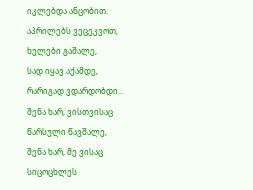იკლებდა ანცობით.
აპრილებს ვეცეკვოთ, ხელები გაშალე,
სად იყავ აქამდე, რარიგად ვდარდობდი...
შენა ხარ, ვისთვისაც წარსული წავშალე,
შენა ხარ, მე ვისაც სიცოცხლეს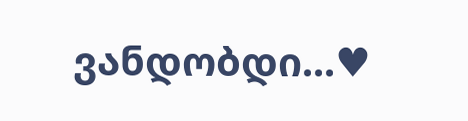ვანდობდი...♥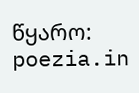წყარო: poezia.in